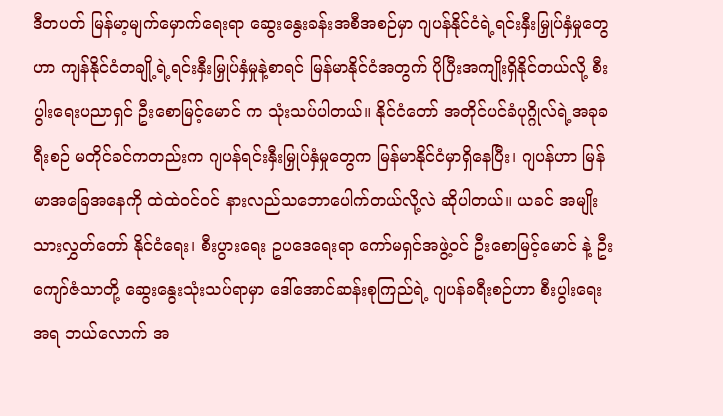ဒီတပတ် မြန်မာ့မျက်မှောက်ရေးရာ ဆွေးနွေးခန်းအစီအစဉ်မှာ ဂျပန်နိုင်ငံရဲ့ရင်းနှီးမြှုပ်နှံမှုတွေဟာ ကျန်နိုင်ငံတချို့ရဲ့ရင်းနှီးမြှုပ်နှံမှုနဲ့စာရင် မြန်မာနိုင်ငံအတွက် ပိုပြီးအကျိုးရှိနိုင်တယ်လို့ စီးပွါးရေးပညာရှင် ဦးစောမြင့်မောင် က သုံးသပ်ပါတယ်။ နိုင်ငံတော် အတိုင်ပင်ခံပုဂ္ဂိုလ်ရဲ့အခုခရီးစဉ် မတိုင်ခင်ကတည်းက ဂျပန်ရင်းနှီးမြှုပ်နှံမှုတွေက မြန်မာနိုင်ငံမှာရှိနေပြီး၊ ဂျပန်ဟာ မြန်မာအခြေအနေကို ထဲထဲဝင်ဝင် နားလည်သဘောပေါက်တယ်လို့လဲ ဆိုပါတယ်။ ယခင် အမျိုးသားလွှတ်တော် နိုင်ငံရေး၊ စီးပွားရေး ဥပဒေရေးရာ ကော်မရှင်အဖွဲ့ဝင် ဦးစောမြင့်မောင် နဲ့ ဦးကျော်ဇံသာတို့ ဆွေးနွေးသုံးသပ်ရာမှာ ဒေါ်အောင်ဆန်းစုကြည်ရဲ့ ဂျပန်ခရီးစဉ်ဟာ စီးပွါးရေးအရ ဘယ်လောက် အ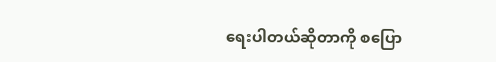ရေးပါတယ်ဆိုတာကို စပြော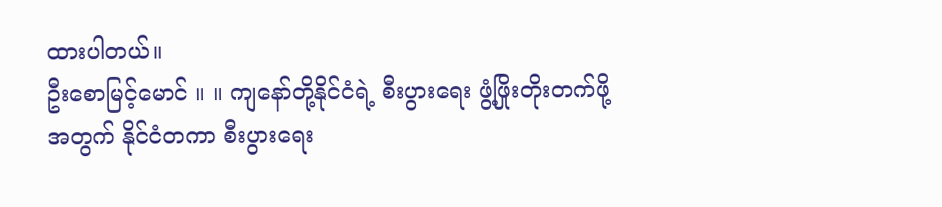ထားပါတယ်။
ဦးစောမြင့်မောင် ။ ။ ကျနော်တို့နိုင်ငံရဲ့ စီးပွားရေး ဖွံ့ဖြိုးတိုးတက်ဖို့အတွက် နိုင်ငံတကာ စီးပွားရေး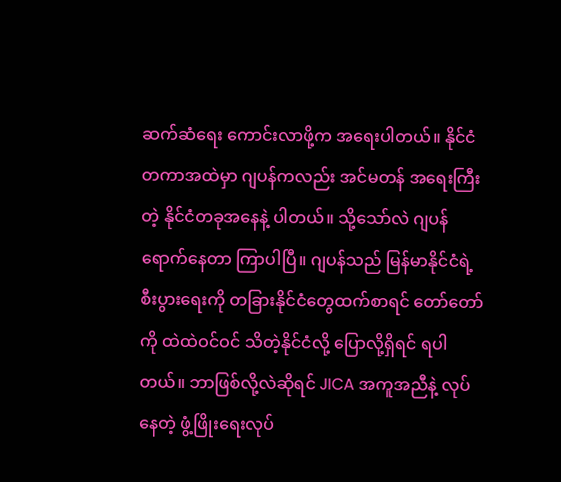ဆက်ဆံရေး ကောင်းလာဖို့က အရေးပါတယ်။ နိုင်ငံတကာအထဲမှာ ဂျပန်ကလည်း အင်မတန် အရေးကြီးတဲ့ နိုင်ငံတခုအနေနဲ့ ပါတယ်။ သို့သော်လဲ ဂျပန် ရောက်နေတာ ကြာပါပြီ။ ဂျပန်သည် မြန်မာနိုင်ငံရဲ့ စီးပွားရေးကို တခြားနိုင်ငံတွေထက်စာရင် တော်တော်ကို ထဲထဲဝင်ဝင် သိတဲ့နိုင်ငံလို့ ပြောလို့ရှိရင် ရပါတယ်။ ဘာဖြစ်လို့လဲဆိုရင် JICA အကူအညီနဲ့ လုပ်နေတဲ့ ဖွံ့ဖြိုးရေးလုပ်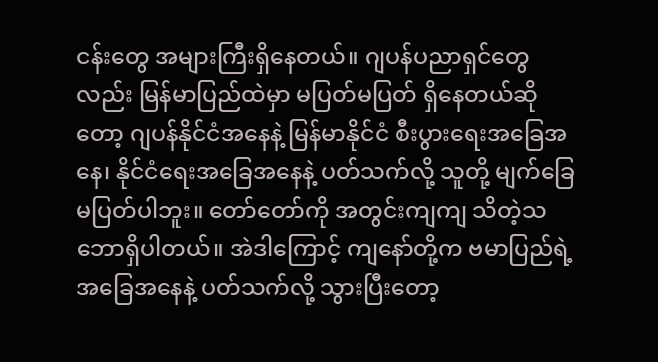ငန်းတွေ အများကြီးရှိနေတယ်။ ဂျပန်ပညာရှင်တွေလည်း မြန်မာပြည်ထဲမှာ မပြတ်မပြတ် ရှိနေတယ်ဆိုတော့ ဂျပန်နိုင်ငံအနေနဲ့ မြန်မာနိုင်ငံ စီးပွားရေးအခြေအနေ၊ နိုင်ငံရေးအခြေအနေနဲ့ ပတ်သက်လို့ သူတို့ မျက်ခြေမပြတ်ပါဘူး။ တော်တော်ကို အတွင်းကျကျ သိတဲ့သဘောရှိပါတယ်။ အဲဒါကြောင့် ကျနော်တို့က ဗမာပြည်ရဲ့ အခြေအနေနဲ့ ပတ်သက်လို့ သွားပြီးတော့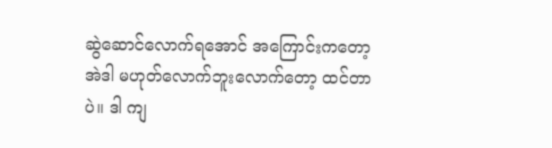ဆွဲဆောင်လောက်ရအောင် အကြောင်းကတော့ အဲဒါ မဟုတ်လောက်ဘူးလောက်တော့ ထင်တာပဲ။ ဒါ ကျ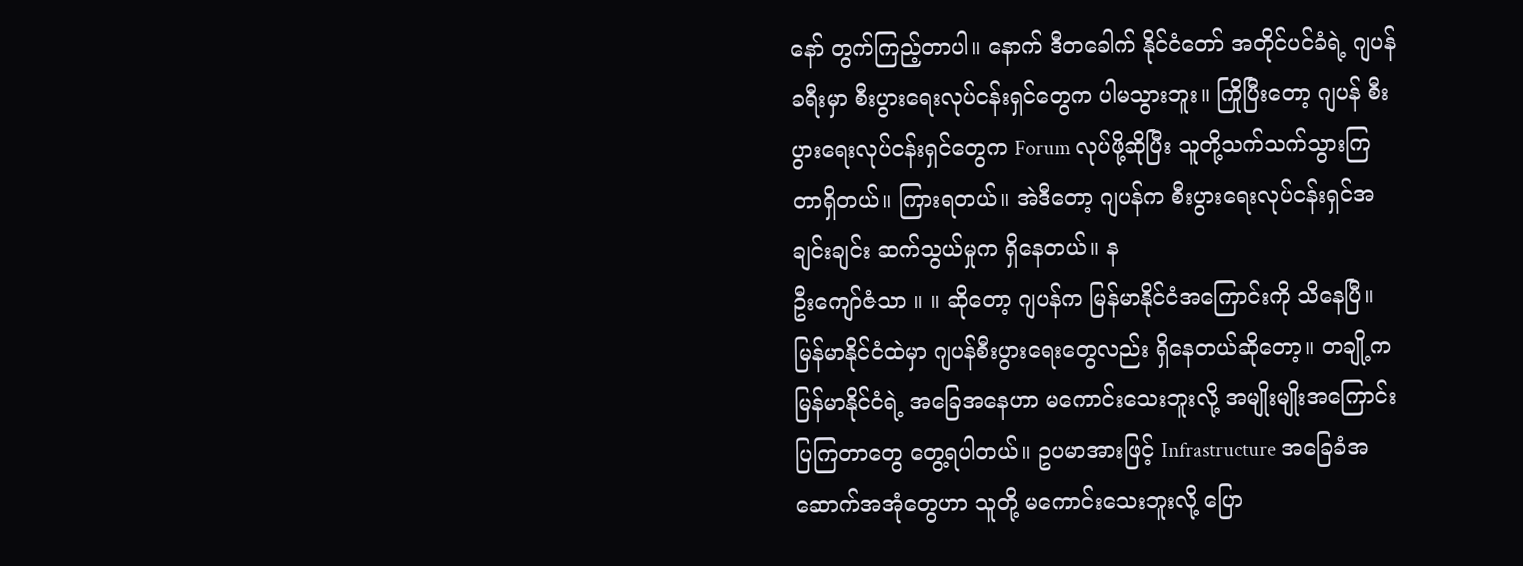နော် တွက်ကြည့်တာပါ။ နောက် ဒီတခေါက် နိုင်ငံတော် အတိုင်ပင်ခံရဲ့ ဂျပန်ခရီးမှာ စီးပွားရေးလုပ်ငန်းရှင်တွေက ပါမသွားဘူး။ ကြိုပြီးတော့ ဂျပန် စီးပွားရေးလုပ်ငန်းရှင်တွေက Forum လုပ်ဖို့ဆိုပြီး သူတို့သက်သက်သွားကြတာရှိတယ်။ ကြားရတယ်။ အဲဒီတော့ ဂျပန်က စီးပွားရေးလုပ်ငန်းရှင်အချင်းချင်း ဆက်သွယ်မှုက ရှိနေတယ်။ န
ဦးကျော်ဇံသာ ။ ။ ဆိုတော့ ဂျပန်က မြန်မာနိုင်ငံအကြောင်းကို သိနေပြီ။ မြန်မာနိုင်ငံထဲမှာ ဂျပန်စီးပွားရေးတွေလည်း ရှိနေတယ်ဆိုတော့။ တချို့က မြန်မာနိုင်ငံရဲ့ အခြေအနေဟာ မကောင်းသေးဘူးလို့ အမျိုးမျိုးအကြောင်းပြကြတာတွေ တွေ့ရပါတယ်။ ဥပမာအားဖြင့် Infrastructure အခြေခံအဆောက်အအုံတွေဟာ သူတို့ မကောင်းသေးဘူးလို့ ပြော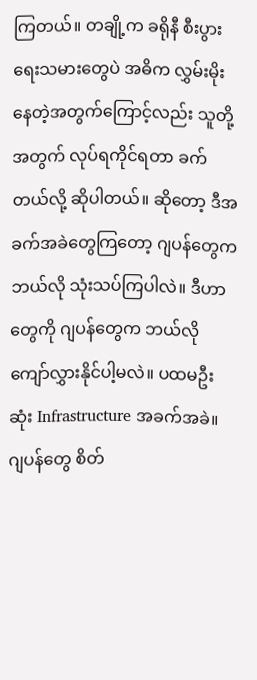ကြတယ်။ တချို့က ခရိုနီ စီးပွားရေးသမားတွေပဲ အဓိက လွှမ်းမိုးနေတဲ့အတွက်ကြောင့်လည်း သူတို့အတွက် လုပ်ရကိုင်ရတာ ခက်တယ်လို့ ဆိုပါတယ်။ ဆိုတော့ ဒီအခက်အခဲတွေကြတော့ ဂျပန်တွေက ဘယ်လို သုံးသပ်ကြပါလဲ။ ဒီဟာတွေကို ဂျပန်တွေက ဘယ်လို ကျော်လွှားနိုင်ပါ့မလဲ။ ပထမဦးဆုံး Infrastructure အခက်အခဲ။ ဂျပန်တွေ စိတ်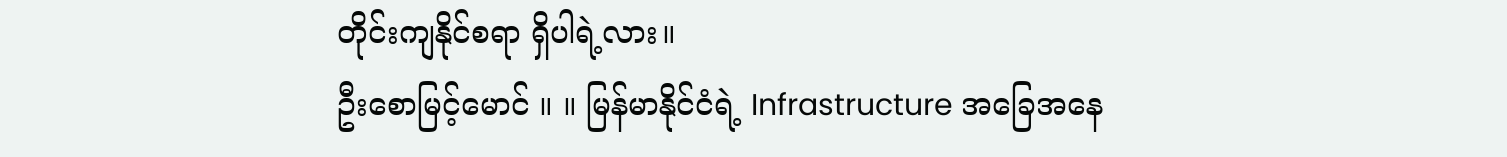တိုင်းကျနိုင်စရာ ရှိပါရဲ့လား။
ဦးစောမြင့်မောင် ။ ။ မြန်မာနိုင်ငံရဲ့ Infrastructure အခြေအနေ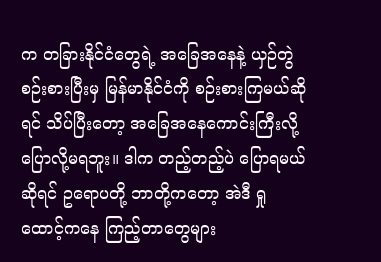က တခြားနိုင်ငံတွေရဲ့ အခြေအနေနဲ့ ယှဉ်တွဲစဉ်းစားပြီးမှ မြန်မာနိုင်ငံကို စဉ်းစားကြမယ်ဆိုရင် သိပ်ပြီးတော့ အခြေအနေကောင်းကြီးလို့ ပြောလို့မရဘူး။ ဒါက တည့်တည့်ပဲ ပြောရမယ်ဆိုရင် ဥရောပတို့ ဘာတို့ကတော့ အဲဒီ ရှုထောင့်ကနေ ကြည့်တာတွေများ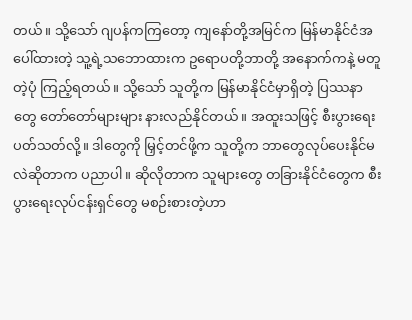တယ်။ သို့သော် ဂျပန်ကကြတော့ ကျနော်တို့အမြင်က မြန်မာနိုင်ငံအပေါ်ထားတဲ့ သူ့ရဲ့သဘောထားက ဥရောပတို့ဘာတို့ အနောက်ကနဲ့ မတူတဲ့ပုံ ကြည့်ရတယ်။ သို့သော် သူတို့က မြန်မာနိုင်ငံမှာရှိတဲ့ ပြဿနာတွေ တော်တော်များများ နားလည်နိုင်တယ်။ အထူးသဖြင့် စီးပွားရေး ပတ်သတ်လို့။ ဒါတွေကို မြှင့်တင်ဖို့က သူတို့က ဘာတွေလုပ်ပေးနိုင်မလဲဆိုတာက ပညာပါ။ ဆိုလိုတာက သူများတွေ တခြားနိုင်ငံတွေက စီးပွားရေးလုပ်ငန်းရှင်တွေ မစဉ်းစားတဲ့ဟာ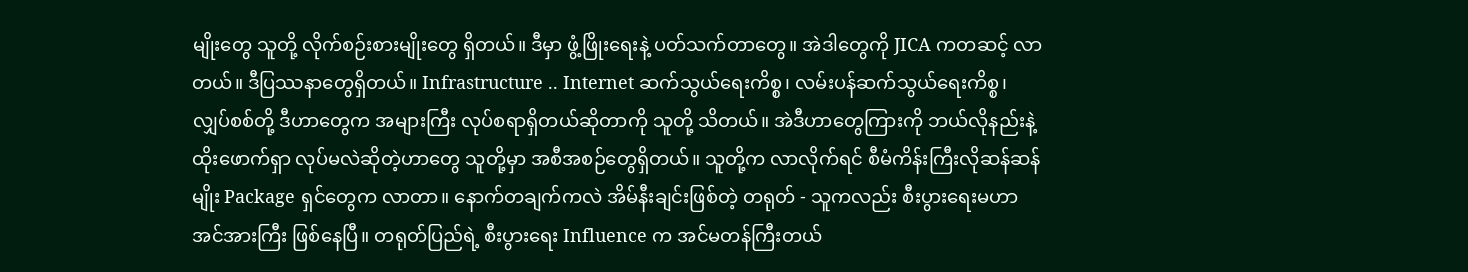မျိုးတွေ သူတို့ လိုက်စဉ်းစားမျိုးတွေ ရှိတယ်။ ဒီမှာ ဖွံ့ဖြိုးရေးနဲ့ ပတ်သက်တာတွေ။ အဲဒါတွေကို JICA ကတဆင့် လာတယ်။ ဒီပြဿနာတွေရှိတယ်။ Infrastructure .. Internet ဆက်သွယ်ရေးကိစ္စ၊ လမ်းပန်ဆက်သွယ်ရေးကိစ္စ၊ လျှပ်စစ်တို့ ဒီဟာတွေက အများကြီး လုပ်စရာရှိတယ်ဆိုတာကို သူတို့ သိတယ်။ အဲဒီဟာတွေကြားကို ဘယ်လိုနည်းနဲ့ ထိုးဖောက်ရှာ လုပ်မလဲဆိုတဲ့ဟာတွေ သူတို့မှာ အစီအစဉ်တွေရှိတယ်။ သူတို့က လာလိုက်ရင် စီမံကိန်းကြီးလိုဆန်ဆန်မျိုး Package ရှင်တွေက လာတာ။ နောက်တချက်ကလဲ အိမ်နီးချင်းဖြစ်တဲ့ တရုတ် - သူကလည်း စီးပွားရေးမဟာအင်အားကြီး ဖြစ်နေပြီ။ တရုတ်ပြည်ရဲ့ စီးပွားရေး Influence က အင်မတန်ကြီးတယ်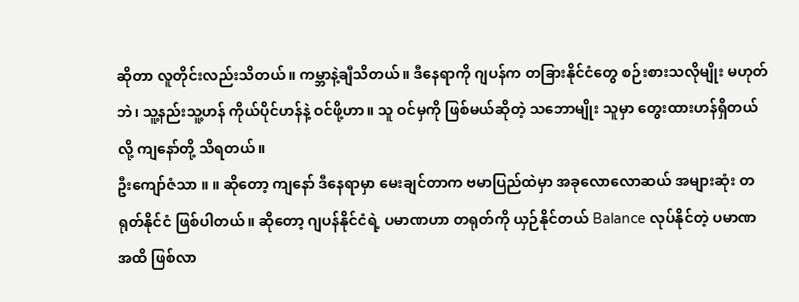ဆိုတာ လူတိုင်းလည်းသိတယ်။ ကမ္ဘာနဲ့ချီသိတယ်။ ဒီနေရာကို ဂျပန်က တခြားနိုင်ငံတွေ စဉ်းစားသလိုမျိုး မဟုတ်ဘဲ၊ သူ့နည်းသူ့ဟန် ကိုယ်ပိုင်ဟန်နဲ့ ဝင်ဖို့ဟာ။ သူ ဝင်မှကို ဖြစ်မယ်ဆိုတဲ့ သဘောမျိုး သူမှာ တွေးထားဟန်ရှိတယ်လို့ ကျနော်တို့ သိရတယ်။
ဦးကျော်ဇံသာ ။ ။ ဆိုတော့ ကျနော် ဒီနေရာမှာ မေးချင်တာက ဗမာပြည်ထဲမှာ အခုလောလောဆယ် အများဆုံး တရုတ်နိုင်ငံ ဖြစ်ပါတယ်။ ဆိုတော့ ဂျပန်နိုင်ငံရဲ့ ပမာဏဟာ တရုတ်ကို ယှဉ်နိုင်တယ် Balance လုပ်နိုင်တဲ့ ပမာဏအထိ ဖြစ်လာ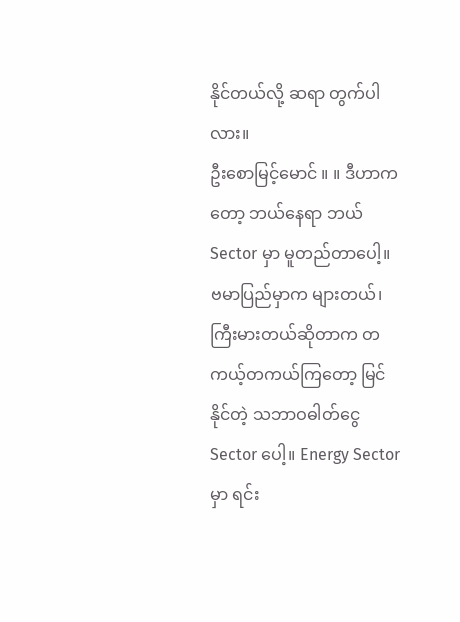နိုင်တယ်လို့ ဆရာ တွက်ပါလား။
ဦးစောမြင့်မောင် ။ ။ ဒီဟာကတော့ ဘယ်နေရာ ဘယ် Sector မှာ မူတည်တာပေါ့။ ဗမာပြည်မှာက များတယ်၊ ကြီးမားတယ်ဆိုတာက တကယ့်တကယ်ကြတော့ မြင်နိုင်တဲ့ သဘာဝဓါတ်ငွေ Sector ပေါ့။ Energy Sector မှာ ရင်း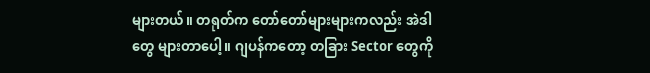များတယ်။ တရုတ်က တော်တော်များများကလည်း အဲဒါတွေ များတာပေါ့။ ဂျပန်ကတော့ တခြား Sector တွေကို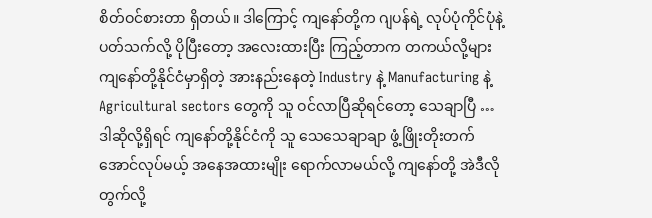စိတ်ဝင်စားတာ ရှိတယ်။ ဒါကြောင့် ကျနော်တို့က ဂျပန်ရဲ့ လုပ်ပုံကိုင်ပုံနဲ့ ပတ်သက်လို့ ပိုပြီးတော့ အလေးထားပြီး ကြည့်တာက တကယ်လို့များ ကျနော်တို့နိုင်ငံမှာရှိတဲ့ အားနည်းနေတဲ့ Industry နဲ့ Manufacturing နဲ့ Agricultural sectors တွေကို သူ ဝင်လာပြီဆိုရင်တော့ သေချာပြီ … ဒါဆိုလို့ရှိရင် ကျနော်တို့နိုင်ငံကို သူ သေသေချာချာ ဖွံ့ဖြိုးတိုးတက်အောင်လုပ်မယ့် အနေအထားမျိုး ရောက်လာမယ်လို့ ကျနော်တို့ အဲဒီလို တွက်လို့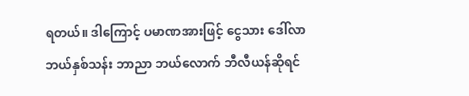ရတယ်။ ဒါကြောင့် ပမာဏအားဖြင့် ငွေသား ဒေါ်လာ ဘယ်နှစ်သန်း ဘာညာ ဘယ်လောက် ဘီလီယန်ဆိုရင်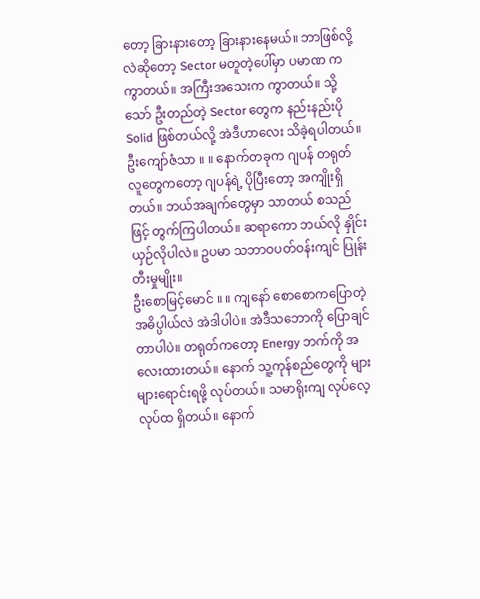တော့ ခြားနားတော့ ခြားနားနေမယ်။ ဘာဖြစ်လို့လဲဆိုတော့ Sector မတူတဲ့ပေါ်မှာ ပမာဏ က ကွာတယ်။ အကြီးအသေးက ကွာတယ်။ သို့သော် ဦးတည်တဲ့ Sector တွေက နည်းနည်းပို Solid ဖြစ်တယ်လို့ အဲဒီဟာလေး သိခဲ့ရပါတယ်။
ဦးကျော်ဇံသာ ။ ။ နောက်တခုက ဂျပန် တရုတ် လူတွေကတော့ ဂျပန်ရဲ့ ပိုပြီးတော့ အကျိုးရှိတယ်။ ဘယ်အချက်တွေမှာ သာတယ် စသည်ဖြင့် တွက်ကြပါတယ်။ ဆရာကော ဘယ်လို နှိုင်းယှဉ်လိုပါလဲ။ ဥပမာ သဘာဝပတ်ဝန်းကျင် ပြုန်းတီးမှုမျိုး။
ဦးစောမြင့်မောင် ။ ။ ကျနော် စောစောကပြောတဲ့ အဓိပ္ပါယ်လဲ အဲဒါပါပဲ။ အဲဒီသဘောကို ပြောချင်တာပါပဲ။ တရုတ်ကတော့ Energy ဘက်ကို အလေးထားတယ်။ နောက် သူ့ကုန်စည်တွေကို များများရောင်းရဖို့ လုပ်တယ်။ သမာရိုးကျ လုပ်လေ့လုပ်ထ ရှိတယ်။ နောက်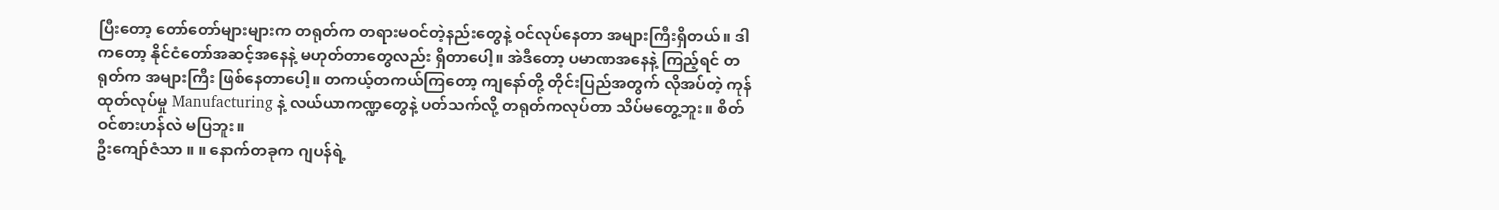ပြီးတော့ တော်တော်များများက တရုတ်က တရားမဝင်တဲ့နည်းတွေနဲ့ ဝင်လုပ်နေတာ အများကြီးရှိတယ်။ ဒါကတော့ နိုင်ငံတော်အဆင့်အနေနဲ့ မဟုတ်တာတွေလည်း ရှိတာပေါ့။ အဲဒီတော့ ပမာဏအနေနဲ့ ကြည့်ရင် တရုတ်က အများကြီး ဖြစ်နေတာပေါ့။ တကယ့်တကယ်ကြတော့ ကျနော်တို့ တိုင်းပြည်အတွက် လိုအပ်တဲ့ ကုန်ထုတ်လုပ်မှု Manufacturing နဲ့ လယ်ယာကဏ္ဍတွေနဲ့ ပတ်သက်လို့ တရုတ်ကလုပ်တာ သိပ်မတွေ့ဘူး။ စိတ်ဝင်စားဟန်လဲ မပြဘူး။
ဦးကျော်ဇံသာ ။ ။ နောက်တခုက ဂျပန်ရဲ့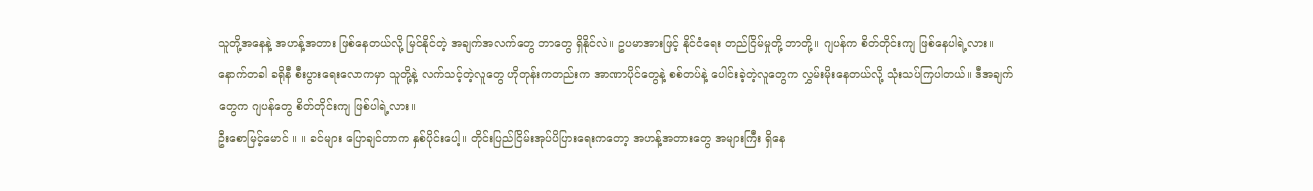သူတို့အနေနဲ့ အဟန့်အတား ဖြစ်နေတယ်လို့ မြင်နိုင်တဲ့ အချက်အလက်တွေ ဘာတွေ ရှိနိုင်လဲ။ ဥပမာအားဖြင့် နိုင်ငံရေး တည်ငြိမ်မှုတို့ ဘာတို့။ ဂျပန်က စိတ်တိုင်းကျ ဖြစ်နေပါရဲ့လား။ နောက်တခါ ခရိုနီ စီးပွားရေးလောကမှာ သူတို့နဲ့ လက်သင့်တဲ့လူတွေ ဟိုတုန်းကတည်းက အာဏာပိုင်တွေနဲ့ စစ်တပ်နဲ့ ပေါင်းခဲ့တဲ့လူတွေက လွှမ်းမိုးနေတယ်လို့ သုံးသပ်ကြပါတယ်။ ဒီအချက်တွေက ဂျပန်တွေ စိတ်တိုင်းကျ ဖြစ်ပါရဲ့လား။
ဦးစောမြင့်မောင် ။ ။ ခင်များ ပြောချင်တာက နှစ်ပိုင်းပေါ့။ တိုင်းပြည်ငြိမ်းအုပ်ပိပြားရေးကတော့ အဟန့်အတားတွေ အများကြီး ရှိနေ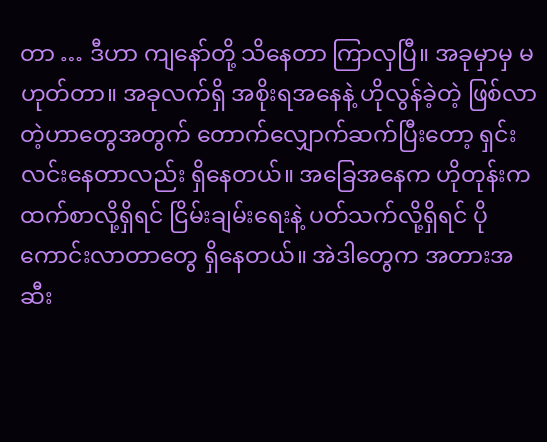တာ … ဒီဟာ ကျနော်တို့ သိနေတာ ကြာလှပြီ။ အခုမှာမှ မဟုတ်တာ။ အခုလက်ရှိ အစိုးရအနေနဲ့ ဟိုလွန်ခဲ့တဲ့ ဖြစ်လာတဲ့ဟာတွေအတွက် တောက်လျှောက်ဆက်ပြီးတော့ ရှင်းလင်းနေတာလည်း ရှိနေတယ်။ အခြေအနေက ဟိုတုန်းကထက်စာလို့ရှိရင် ငြိမ်းချမ်းရေးနဲ့ ပတ်သက်လို့ရှိရင် ပိုကောင်းလာတာတွေ ရှိနေတယ်။ အဲဒါတွေက အတားအဆီး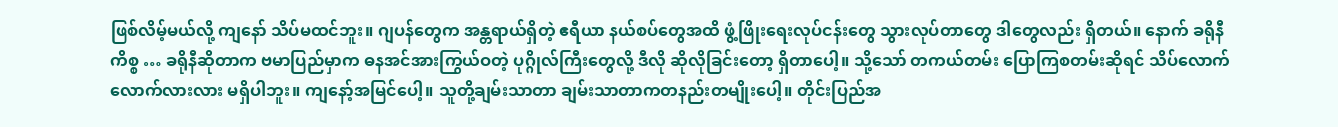ဖြစ်လိမ့်မယ်လို့ ကျနော် သိပ်မထင်ဘူး။ ဂျပန်တွေက အန္တရာယ်ရှိတဲ့ ဧရီယာ နယ်စပ်တွေအထိ ဖွံ့ဖြိုးရေးလုပ်ငန်းတွေ သွားလုပ်တာတွေ ဒါတွေလည်း ရှိတယ်။ နောက် ခရိုနီကိစ္စ … ခရိုနီဆိုတာက ဗမာပြည်မှာက ဓနအင်အားကြွယ်ဝတဲ့ ပုဂ္ဂိုလ်ကြီးတွေလို့ ဒီလို ဆိုလိုခြင်းတော့ ရှိတာပေါ့။ သို့သော် တကယ်တမ်း ပြောကြစတမ်းဆိုရင် သိပ်လောက်လောက်လားလား မရှိပါဘူး။ ကျနော့်အမြင်ပေါ့။ သူတို့ချမ်းသာတာ ချမ်းသာတာကတနည်းတမျိုးပေါ့။ တိုင်းပြည်အ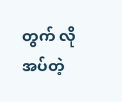တွက် လိုအပ်တဲ့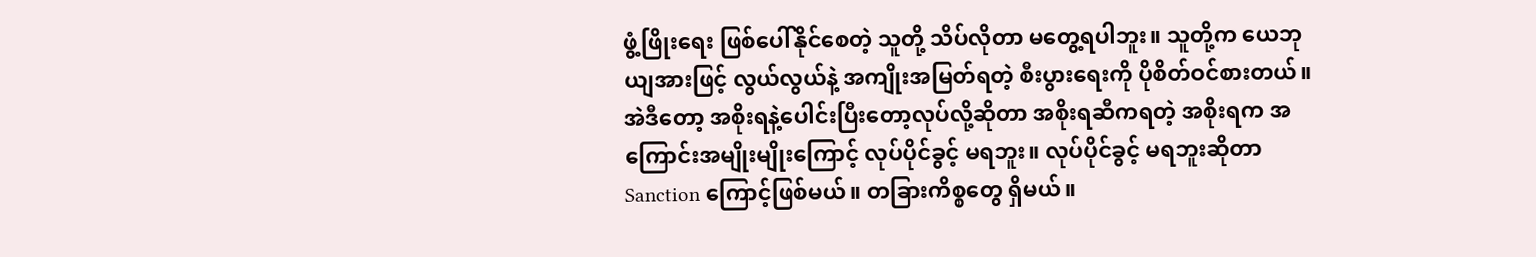ဖွံ့ဖြိုးရေး ဖြစ်ပေါ်နိုင်စေတဲ့ သူတို့ သိပ်လိုတာ မတွေ့ရပါဘူး။ သူတို့က ယေဘုယျအားဖြင့် လွယ်လွယ်နဲ့ အကျိုးအမြတ်ရတဲ့ စီးပွားရေးကို ပိုစိတ်ဝင်စားတယ်။ အဲဒီတော့ အစိုးရနဲ့ပေါင်းပြီးတော့လုပ်လို့ဆိုတာ အစိုးရဆီကရတဲ့ အစိုးရက အကြောင်းအမျိုးမျိုးကြောင့် လုပ်ပိုင်ခွင့် မရဘူး။ လုပ်ပိုင်ခွင့် မရဘူးဆိုတာ Sanction ကြောင့်ဖြစ်မယ်။ တခြားကိစ္စတွေ ရှိမယ်။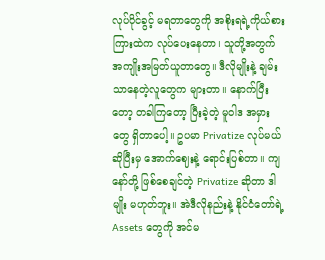လုပ်ပိုင်ခွင့် မရတာတွေကို အစိုးရရဲ့ကိုယ်စား ကြားထဲက လုပ်ပေးနေတာ၊ သူတို့အတွက် အကျိုးအမြတ်ယူတာတွေ။ ဒီလိုမျိုးနဲ့ ချမ်းသာနေတဲ့လူတွေက များတာ။ နောက်ပြီးတော့ တခါကြတော့ ပြီးခဲ့တဲ့ မူဝါဒ အမှားတွေ ရှိတာပေါ့။ ဥပမာ Privatize လုပ်မယ်ဆိုပြီးမှ အောက်ဈေးနဲ့ ရောင်းပြစ်တာ။ ကျနော်တို့ ဖြစ်စေချင်တဲ့ Privatize ဆိုတာ ဒါမျိုး မဟုတ်ဘူး။ အဲဒီလိုနည်းနဲ့ နိုင်ငံတော်ရဲ့ Assets တွေကို အင်မ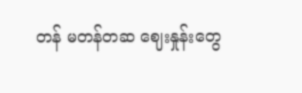တန် မတန်တဆ ဈေးနှုန်းတွေ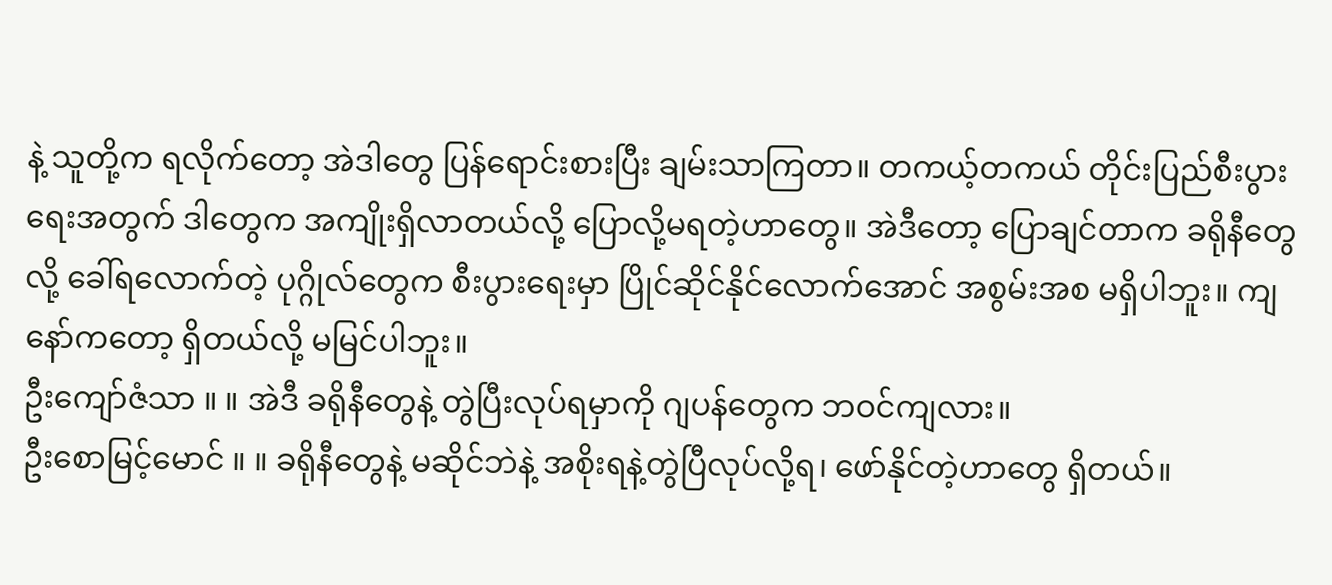နဲ့ သူတို့က ရလိုက်တော့ အဲဒါတွေ ပြန်ရောင်းစားပြီး ချမ်းသာကြတာ။ တကယ့်တကယ် တိုင်းပြည်စီးပွားရေးအတွက် ဒါတွေက အကျိုးရှိလာတယ်လို့ ပြောလို့မရတဲ့ဟာတွေ။ အဲဒီတော့ ပြောချင်တာက ခရိုနီတွေလို့ ခေါ်ရလောက်တဲ့ ပုဂ္ဂိုလ်တွေက စီးပွားရေးမှာ ပြိုင်ဆိုင်နိုင်လောက်အောင် အစွမ်းအစ မရှိပါဘူး။ ကျနော်ကတော့ ရှိတယ်လို့ မမြင်ပါဘူး။
ဦးကျော်ဇံသာ ။ ။ အဲဒီ ခရိုနီတွေနဲ့ တွဲပြီးလုပ်ရမှာကို ဂျပန်တွေက ဘဝင်ကျလား။
ဦးစောမြင့်မောင် ။ ။ ခရိုနီတွေနဲ့ မဆိုင်ဘဲနဲ့ အစိုးရနဲ့တွဲပြီလုပ်လို့ရ၊ ဖော်နိုင်တဲ့ဟာတွေ ရှိတယ်။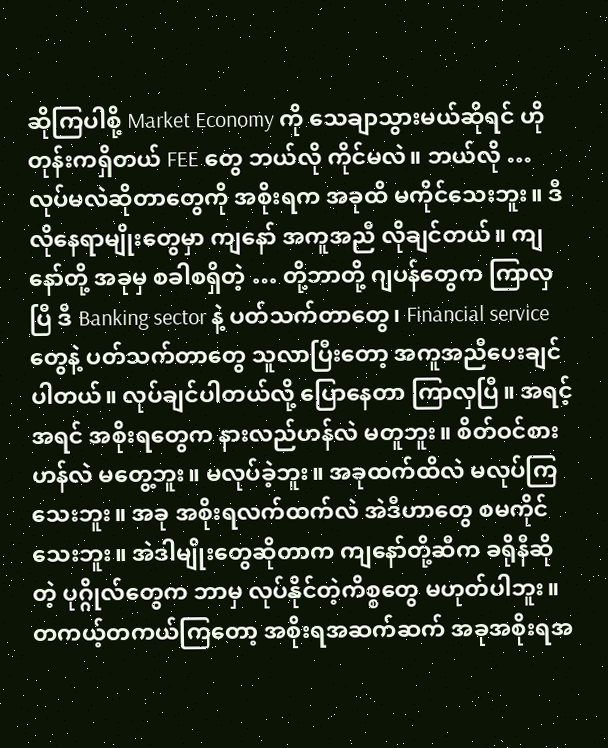ဆိုကြပါစို့ Market Economy ကို သေချာသွားမယ်ဆိုရင် ဟိုတုန်းကရှိတယ် FEE တွေ ဘယ်လို ကိုင်မလဲ။ ဘယ်လို … လုပ်မလဲဆိုတာတွေကို အစိုးရက အခုထိ မကိုင်သေးဘူး။ ဒီလိုနေရာမျိုးတွေမှာ ကျနော် အကူအညီ လိုချင်တယ်။ ကျနော်တို့ အခုမှ စခါစရှိတဲ့ … တို့ဘာတို့ ဂျပန်တွေက ကြာလှပြီ ဒီ Banking sector နဲ့ ပတ်သက်တာတွေ၊ Financial service တွေနဲ့ ပတ်သက်တာတွေ သူလာပြီးတော့ အကူအညီပေးချင်ပါတယ်။ လုပ်ချင်ပါတယ်လို့ ပြောနေတာ ကြာလှပြီ။ အရင့်အရင် အစိုးရတွေက နားလည်ဟန်လဲ မတူဘူး။ စိတ်ဝင်စားဟန်လဲ မတွေ့ဘူး။ မလုပ်ခဲ့ဘူး။ အခုထက်ထိလဲ မလုပ်ကြသေးဘူး။ အခု အစိုးရလက်ထက်လဲ အဲဒီဟာတွေ စမကိုင်သေးဘူး။ အဲဒါမျိုးတွေဆိုတာက ကျနော်တို့ဆီက ခရိုနီဆိုတဲ့ ပုဂ္ဂိုလ်တွေက ဘာမှ လုပ်နိုင်တဲ့ကိစ္စတွေ မဟုတ်ပါဘူး။ တကယ့်တကယ်ကြတော့ အစိုးရအဆက်ဆက် အခုအစိုးရအ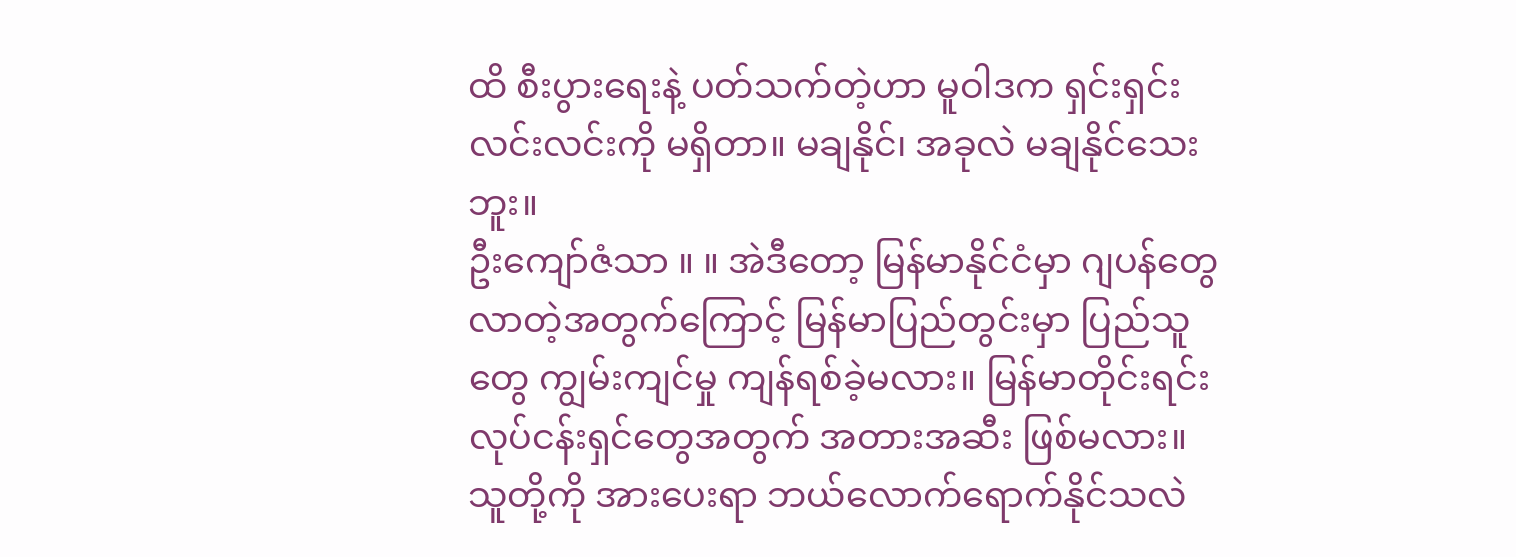ထိ စီးပွားရေးနဲ့ ပတ်သက်တဲ့ဟာ မူဝါဒက ရှင်းရှင်းလင်းလင်းကို မရှိတာ။ မချနိုင်၊ အခုလဲ မချနိုင်သေးဘူး။
ဦးကျော်ဇံသာ ။ ။ အဲဒီတော့ မြန်မာနိုင်ငံမှာ ဂျပန်တွေ လာတဲ့အတွက်ကြောင့် မြန်မာပြည်တွင်းမှာ ပြည်သူတွေ ကျွမ်းကျင်မှု ကျန်ရစ်ခဲ့မလား။ မြန်မာတိုင်းရင်း လုပ်ငန်းရှင်တွေအတွက် အတားအဆီး ဖြစ်မလား။ သူတို့ကို အားပေးရာ ဘယ်လောက်ရောက်နိုင်သလဲ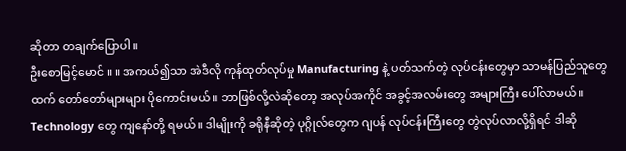ဆိုတာ တချက်ပြောပါ။
ဦးစောမြင့်မောင် ။ ။ အကယ်၍သာ အဲဒီလို ကုန်ထုတ်လုပ်မှု Manufacturing နဲ့ ပတ်သက်တဲ့ လုပ်ငန်းတွေမှာ သာမန်ပြည်သူတွေထက် တော်တော်များများ ပိုကောင်းမယ်။ ဘာဖြစ်လို့လဲဆိုတော့ အလုပ်အကိုင် အခွင့်အလမ်းတွေ အများကြီး ပေါ်လာမယ်။ Technology တွေ ကျနော်တို့ ရမယ်။ ဒါမျိုးကို ခရိုနီဆိုတဲ့ ပုဂ္ဂိုလ်တွေက ဂျပန် လုပ်ငန်းကြီးတွေ တွဲလုပ်လာလို့ရှိရင် ဒါဆို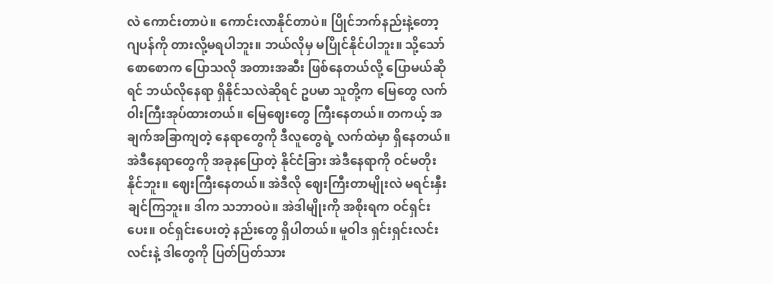လဲ ကောင်းတာပဲ။ ကောင်းလာနိုင်တာပဲ။ ပြိုင်ဘက်နည်းနဲ့တော့ ဂျပန်ကို တားလို့မရပါဘူး။ ဘယ်လိုမှ မပြိုင်နိုင်ပါဘူး။ သို့သော် စောစောက ပြောသလို အတားအဆီး ဖြစ်နေတယ်လို့ ပြောမယ်ဆိုရင် ဘယ်လိုနေရာ ရှိနိုင်သလဲဆိုရင် ဥပမာ သူတို့က မြေတွေ လက်ဝါးကြီးအုပ်ထားတယ်။ မြေဈေးတွေ ကြီးနေတယ်။ တကယ့် အချက်အခြာကျတဲ့ နေရာတွေကို ဒီလူတွေရဲ့ လက်ထဲမှာ ရှိနေတယ်။ အဲဒီနေရာတွေကို အခုနပြောတဲ့ နိုင်ငံခြား အဲဒီနေရာကို ဝင်မတိုးနိုင်ဘူး။ ဈေးကြီးနေတယ်။ အဲဒီလို ဈေးကြီးတာမျိုးလဲ မရင်းနှီးချင်ကြဘူး။ ဒါက သဘာဝပဲ။ အဲဒါမျိုးကို အစိုးရက ဝင်ရှင်းပေး။ ဝင်ရှင်းပေးတဲ့ နည်းတွေ ရှိပါတယ်။ မူဝါဒ ရှင်းရှင်းလင်းလင်းနဲ့ ဒါတွေကို ပြတ်ပြတ်သား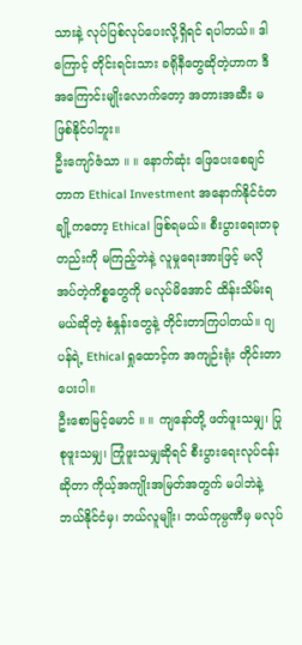သားနဲ့ လုပ်ပြစ်လုပ်ပေးလို့ရှိရင် ရပါတယ်။ ဒါကြောင့် တိုင်းရင်းသား ခရိုနီတွေဆိုတဲ့ဟာက ဒီအကြောင်းမျိုးလောက်တော့ အတားအဆီး မဖြစ်နိုင်ပါဘူး။
ဦးကျော်ဇံသာ ။ ။ နောက်ဆုံး ဖြေပေးစေချင်တာက Ethical Investment အနောက်နိုင်ငံတချို့ကတော့ Ethical ဖြစ်ရမယ်။ စီးပွားရေးတခုတည်းကို မကြည့်ဘဲနဲ့ လူမှုရေးအားဖြင့် မလိုအပ်တဲ့ကိစ္စတွေကို မလုပ်မိအောင် ထိန်းသိမ်းရမယ်ဆိုတဲ့ စံနှုန်းတွေနဲ့ တိုင်းတာကြပါတယ်။ ဂျပန်ရဲ့ Ethical ရှုထောင့်က အကျဉ်းရုံး တိုင်းတာပေးပါ။
ဦးစောမြင့်မောင် ။ ။ ကျနော်တို့ ဖတ်ဖူးသမျှ၊ ပြုစုဖူးသမျှ၊ ကြုံဖူးသမျှဆိုရင် စီးပွားရေးလုပ်ငန်းဆိုတာ ကိုယ့်အကျိုးအမြတ်အတွက် မပါဘဲနဲ့ ဘယ်နိုင်ငံမှ၊ ဘယ်လူမျိုး၊ ဘယ်ကုမ္ပဏီမှ မလုပ်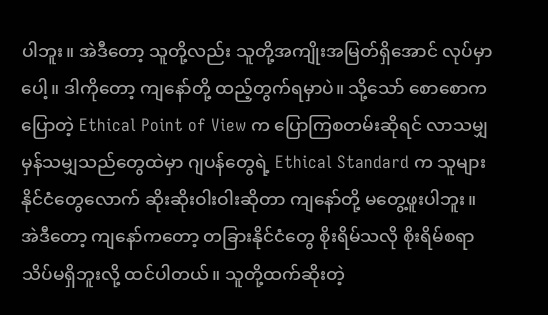ပါဘူး။ အဲဒီတော့ သူတို့လည်း သူတို့အကျိုးအမြတ်ရှိအောင် လုပ်မှာပေါ့။ ဒါကိုတော့ ကျနော်တို့ ထည့်တွက်ရမှာပဲ။ သို့သော် စောစောကပြောတဲ့ Ethical Point of View က ပြောကြစတမ်းဆိုရင် လာသမျှ မှန်သမျှသည်တွေထဲမှာ ဂျပန်တွေရဲ့ Ethical Standard က သူများနိုင်ငံတွေလောက် ဆိုးဆိုးဝါးဝါးဆိုတာ ကျနော်တို့ မတွေ့ဖူးပါဘူး။ အဲဒီတော့ ကျနော်ကတော့ တခြားနိုင်ငံတွေ စိုးရိမ်သလို စိုးရိမ်စရာ သိပ်မရှိဘူးလို့ ထင်ပါတယ်။ သူတို့ထက်ဆိုးတဲ့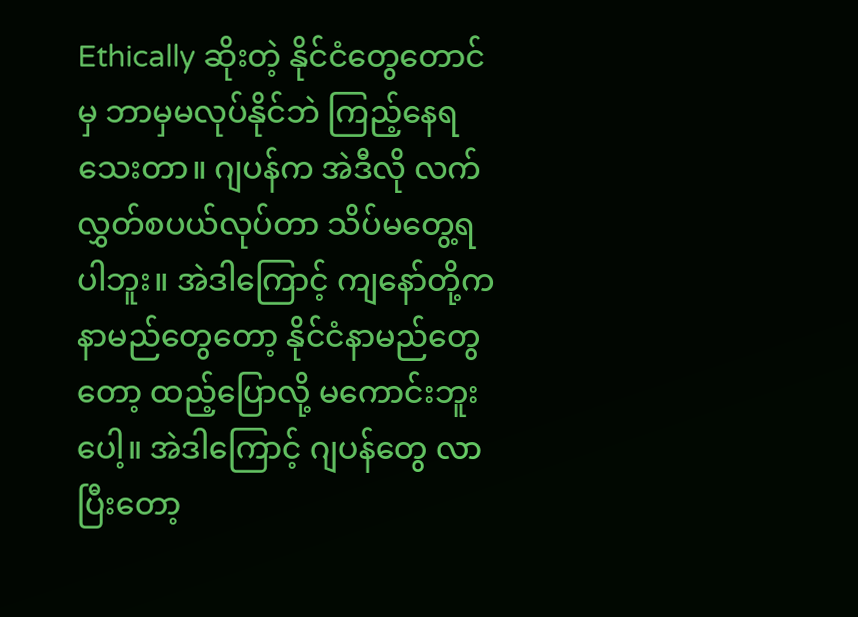Ethically ဆိုးတဲ့ နိုင်ငံတွေတောင်မှ ဘာမှမလုပ်နိုင်ဘဲ ကြည့်နေရသေးတာ။ ဂျပန်က အဲဒီလို လက်လွှတ်စပယ်လုပ်တာ သိပ်မတွေ့ရပါဘူး။ အဲဒါကြောင့် ကျနော်တို့က နာမည်တွေတော့ နိုင်ငံနာမည်တွေတော့ ထည့်ပြောလို့ မကောင်းဘူးပေါ့။ အဲဒါကြောင့် ဂျပန်တွေ လာပြီးတော့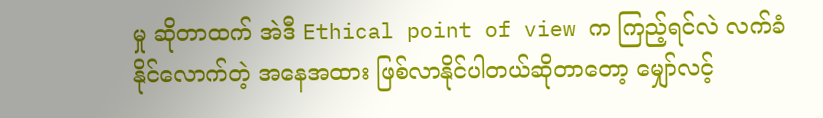မှု ဆိုတာထက် အဲဒီ Ethical point of view က ကြည့်ရင်လဲ လက်ခံနိုင်လောက်တဲ့ အနေအထား ဖြစ်လာနိုင်ပါတယ်ဆိုတာတော့ မျှော်လင့်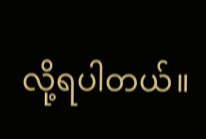လို့ရပါတယ်။